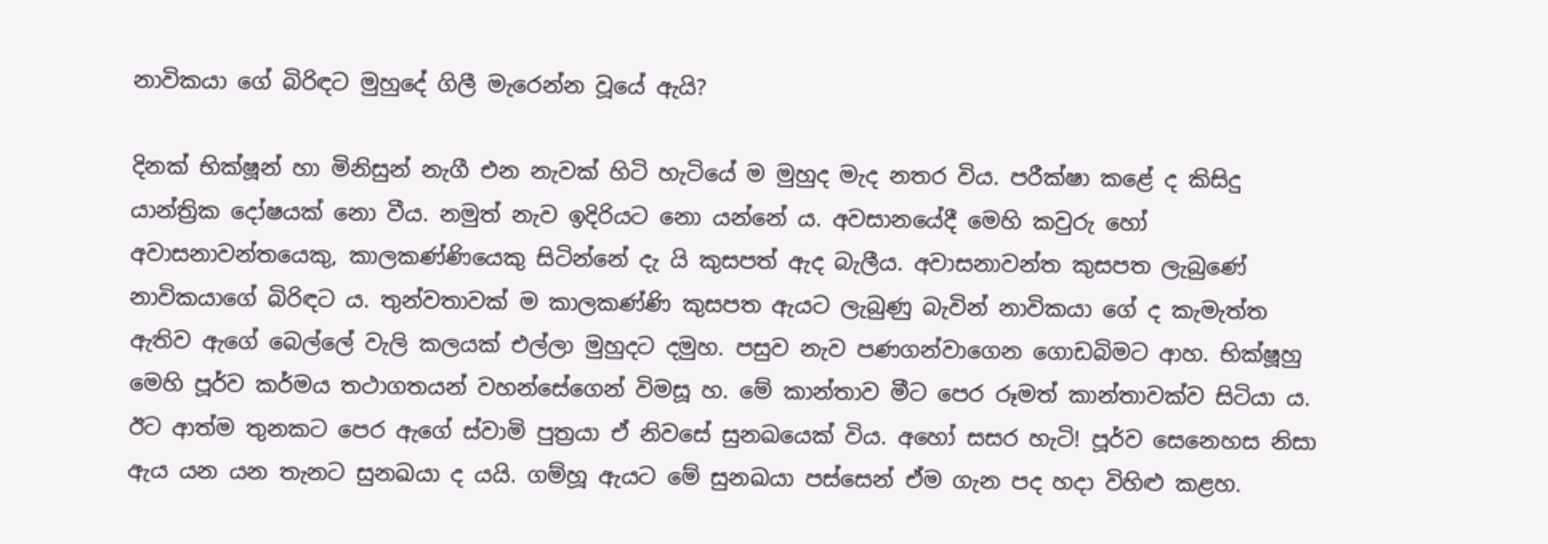නාවිකයා ගේ බිරිඳට මුහුදේ ගිලී මැරෙන්න වූයේ ඇයි?

දිනක් භික්ෂූන් හා මිනිසුන් නැගී එන නැවක් හිටි හැටියේ ම මුහුද මැද නතර විය. පරීක්ෂා කළේ ද කිසිදු යාන්ත්‍රික දෝෂයක් නො වීය. නමුත් නැව ඉදිරියට නො යන්නේ ය. අවසානයේදී මෙහි කවුරු හෝ අවාසනාවන්තයෙකු, කාලකණ්ණියෙකු සිටින්නේ දැ යි කුසපත් ඇද බැලීය. අවාසනාවන්ත කුසපත ලැබුණේ නාවිකයාගේ බිරිඳට ය. තුන්වතාවක් ම කාලකණ්ණි කුසපත ඇයට ලැබුණු බැවින් නාවිකයා ගේ ද කැමැත්ත ඇතිව ඇගේ බෙල්ලේ වැලි කලයක් එල්ලා මුහුදට දමුහ. පසුව නැව පණගන්වාගෙන ගොඩබිමට ආහ. භික්ෂූහු මෙහි පූර්ව කර්මය තථාගතයන් වහන්සේගෙන් විමසූ හ. මේ කාන්තාව මීට පෙර රූමත් කාන්තාවක්ව සිටියා ය. ඊට ආත්ම තුනකට පෙර ඇගේ ස්වාමි පුත්‍රයා ඒ නිවසේ සුනඛයෙක් විය. අහෝ සසර හැටි! පූර්ව සෙනෙහස නිසා ඇය යන යන තැනට සුනඛයා ද යයි. ගම්හූ ඇයට මේ සුනඛයා පස්සෙන් ඒම ගැන පද හදා විහිළු කළහ.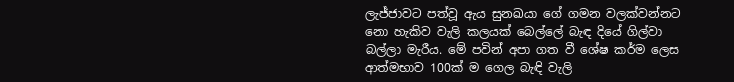ලැජ්ජාවට පත්වූ ඇය සුනඛයා ගේ ගමන වලක්වන්නට නො හැකිව වැලි කලයක් බෙල්ලේ බැඳ දියේ ගිල්වා බල්ලා මැරීය. මේ පවින් අපා ගත වී ශේෂ කර්ම ලෙස ආත්මභාව 100ක් ම ගෙල බැඳි වැලි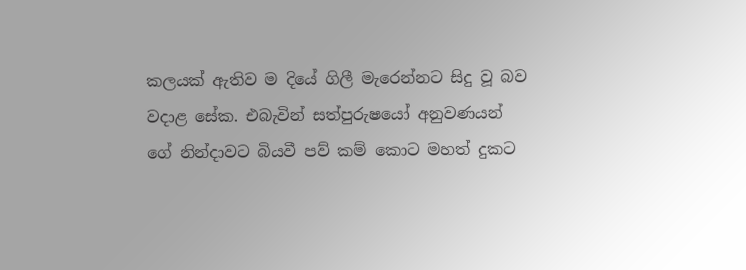කලයක් ඇතිව ම දියේ ගිලී මැරෙන්නට සිදු වූ බව වදාළ සේක. එබැවින් සත්පුරුෂයෝ අනුවණයන් ගේ නින්දාවට බියවී පව් කම් කොට මහත් දුකට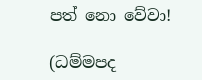පත් නො වේවා!

(ධම්මපද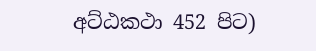අට්ඨකථා 452 පිට)